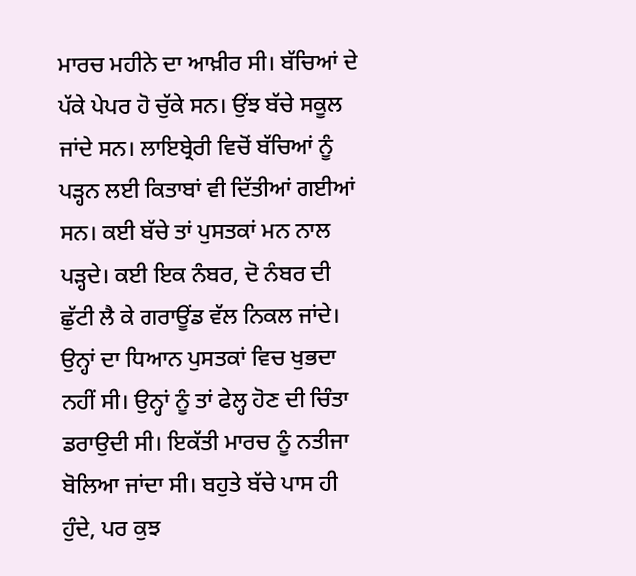ਮਾਰਚ ਮਹੀਨੇ ਦਾ ਆਖ਼ੀਰ ਸੀ। ਬੱਚਿਆਂ ਦੇ ਪੱਕੇ ਪੇਪਰ ਹੋ ਚੁੱਕੇ ਸਨ। ਉਂਝ ਬੱਚੇ ਸਕੂਲ ਜਾਂਦੇ ਸਨ। ਲਾਇਬ੍ਰੇਰੀ ਵਿਚੋਂ ਬੱਚਿਆਂ ਨੂੰ ਪੜ੍ਹਨ ਲਈ ਕਿਤਾਬਾਂ ਵੀ ਦਿੱਤੀਆਂ ਗਈਆਂ ਸਨ। ਕਈ ਬੱਚੇ ਤਾਂ ਪੁਸਤਕਾਂ ਮਨ ਨਾਲ ਪੜ੍ਹਦੇ। ਕਈ ਇਕ ਨੰਬਰ, ਦੋ ਨੰਬਰ ਦੀ ਛੁੱਟੀ ਲੈ ਕੇ ਗਰਾਊਂਡ ਵੱਲ ਨਿਕਲ ਜਾਂਦੇ। ਉਨ੍ਹਾਂ ਦਾ ਧਿਆਨ ਪੁਸਤਕਾਂ ਵਿਚ ਖੁਭਦਾ ਨਹੀਂ ਸੀ। ਉਨ੍ਹਾਂ ਨੂੰ ਤਾਂ ਫੇਲ੍ਹ ਹੋਣ ਦੀ ਚਿੰਤਾ ਡਰਾਉਦੀ ਸੀ। ਇਕੱਤੀ ਮਾਰਚ ਨੂੰ ਨਤੀਜਾ ਬੋਲਿਆ ਜਾਂਦਾ ਸੀ। ਬਹੁਤੇ ਬੱਚੇ ਪਾਸ ਹੀ ਹੁੰਦੇ, ਪਰ ਕੁਝ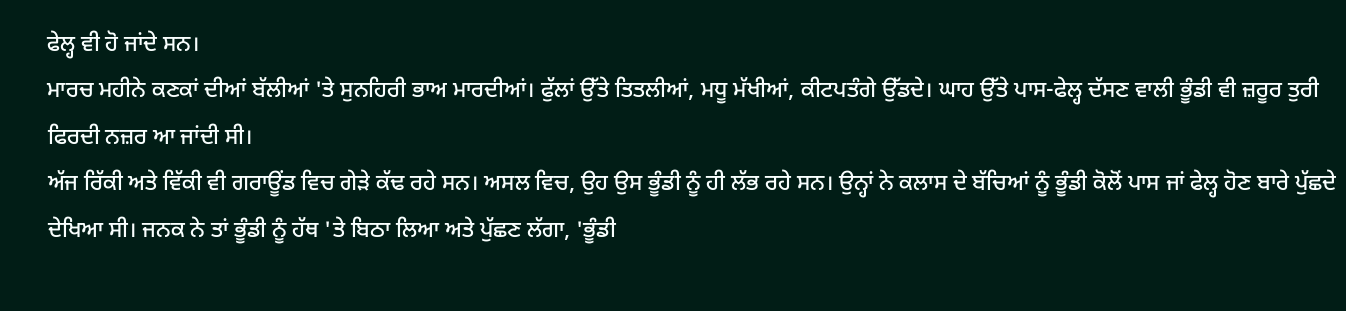ਫੇਲ੍ਹ ਵੀ ਹੋ ਜਾਂਦੇ ਸਨ।
ਮਾਰਚ ਮਹੀਨੇ ਕਣਕਾਂ ਦੀਆਂ ਬੱਲੀਆਂ 'ਤੇ ਸੁਨਹਿਰੀ ਭਾਅ ਮਾਰਦੀਆਂ। ਫੁੱਲਾਂ ਉੱਤੇ ਤਿਤਲੀਆਂ, ਮਧੂ ਮੱਖੀਆਂ, ਕੀਟਪਤੰਗੇ ਉੱਡਦੇ। ਘਾਹ ਉੱਤੇ ਪਾਸ-ਫੇਲ੍ਹ ਦੱਸਣ ਵਾਲੀ ਭੂੰਡੀ ਵੀ ਜ਼ਰੂਰ ਤੁਰੀ ਫਿਰਦੀ ਨਜ਼ਰ ਆ ਜਾਂਦੀ ਸੀ।
ਅੱਜ ਰਿੱਕੀ ਅਤੇ ਵਿੱਕੀ ਵੀ ਗਰਾਊਂਡ ਵਿਚ ਗੇੜੇ ਕੱਢ ਰਹੇ ਸਨ। ਅਸਲ ਵਿਚ, ਉਹ ਉਸ ਭੂੰਡੀ ਨੂੰ ਹੀ ਲੱਭ ਰਹੇ ਸਨ। ਉਨ੍ਹਾਂ ਨੇ ਕਲਾਸ ਦੇ ਬੱਚਿਆਂ ਨੂੰ ਭੂੰਡੀ ਕੋਲੋਂ ਪਾਸ ਜਾਂ ਫੇਲ੍ਹ ਹੋਣ ਬਾਰੇ ਪੁੱਛਦੇ ਦੇਖਿਆ ਸੀ। ਜਨਕ ਨੇ ਤਾਂ ਭੂੰਡੀ ਨੂੰ ਹੱਥ 'ਤੇ ਬਿਠਾ ਲਿਆ ਅਤੇ ਪੁੱਛਣ ਲੱਗਾ, 'ਭੂੰਡੀ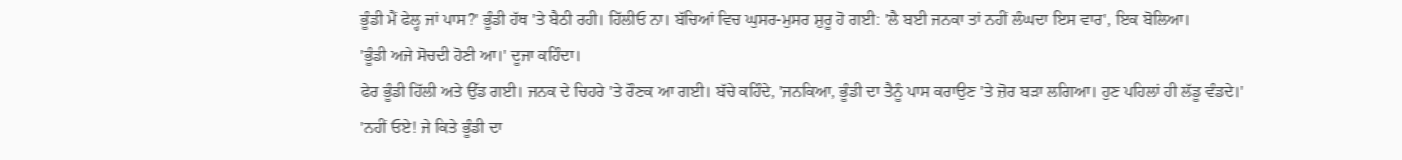ਭੂੰਡੀ ਮੈਂ ਫੇਲ੍ਹ ਜਾਂ ਪਾਸ?' ਭੂੰਡੀ ਹੱਥ 'ਤੇ ਬੈਠੀ ਰਹੀ। ਹਿੱਲੀਓ ਨਾ। ਬੱਚਿਆਂ ਵਿਚ ਘੁਸਰ-ਮੁਸਰ ਸ਼ੁਰੂ ਹੋ ਗਈ: 'ਲੈ ਬਈ ਜਨਕਾ ਤਾਂ ਨਹੀਂ ਲੰਘਦਾ ਇਸ ਵਾਰ', ਇਕ ਬੋਲਿਆ।
'ਭੂੰਡੀ ਅਜੇ ਸੋਚਦੀ ਹੋਣੀ ਆ।' ਦੂਜਾ ਕਹਿੰਦਾ।
ਫੇਰ ਭੂੰਡੀ ਹਿੱਲੀ ਅਤੇ ਉੱਡ ਗਈ। ਜਨਕ ਦੇ ਚਿਹਰੇ 'ਤੇ ਰੌਣਕ ਆ ਗਈ। ਬੱਚੇ ਕਹਿੰਦੇ, 'ਜਨਕਿਆ, ਭੂੰਡੀ ਦਾ ਤੈਨੂੰ ਪਾਸ ਕਰਾਉਣ 'ਤੇ ਜ਼ੋਰ ਬੜਾ ਲਗਿਆ। ਹੁਣ ਪਹਿਲਾਂ ਹੀ ਲੱਡੂ ਵੰਡਦੇ।'
'ਨਹੀਂ ਓਏ! ਜੇ ਕਿਤੇ ਭੂੰਡੀ ਦਾ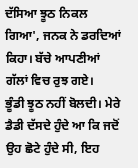ਦੱਸਿਆ ਝੂਠ ਨਿਕਲ ਗਿਆ', ਜਨਕ ਨੇ ਡਰਦਿਆਂ ਕਿਹਾ। ਬੱਚੇ ਆਪਣੀਆਂ ਗੱਲਾਂ ਵਿਚ ਰੁਝ ਗਏ।
ਭੂੰਡੀ ਝੂਠ ਨਹੀਂ ਬੋਲਦੀ। ਮੇਰੇ ਡੈਡੀ ਦੱਸਦੇ ਹੁੰਦੇ ਆ ਕਿ ਜਦੋਂ ਉਹ ਛੋਟੇ ਹੁੰਦੇ ਸੀ, ਇਹ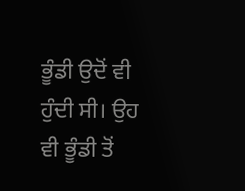ਭੂੰਡੀ ਉਦੋਂ ਵੀ ਹੁੰਦੀ ਸੀ। ਉਹ ਵੀ ਭੂੰਡੀ ਤੋਂ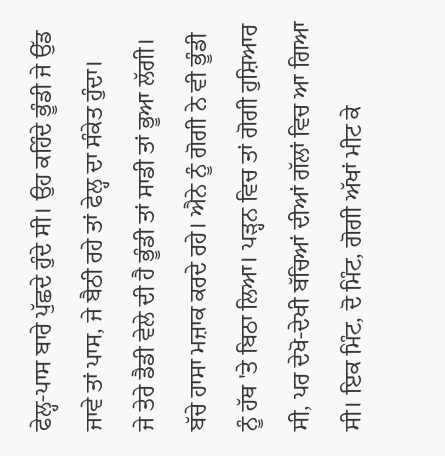ਫੇਲ੍ਹ-ਪਾਸ ਬਾਰੇ ਪੁੱਛਦੇ ਹੁੰਦੇ ਸੀ। ਉਹ ਕਹਿੰਦੇ ਭੂੰਡੀ ਜੇ ਉੱਡ ਜਾਵੇ ਤਾਂ ਪਾਸ, ਜੇ ਬੈਠੀ ਰਹੇ ਤਾਂ ਫੇਲ੍ਹ ਦਾ ਸੰਕੇਤ ਹੁੰਦਾ।
ਜੇ ਤੇਰੇ ਡੈਡੀ ਵੇਲੇ ਦੀ ਹੈ ਭੂੰਡੀ ਤਾਂ ਸਾਡੀ ਤਾਂ ਭੂਆ ਲੱਗੀ। ਬੱਚੇ ਹਾਸਾ ਮਜ਼ਾਕ ਕਰਦੇ ਰਹੇ। ਐਨੇ ਨੂੰ ਗੋਗੀ ਨੇ ਵੀ ਭੂੰਡੀ ਨੂੰ ਹੱਥ 'ਤੇ ਬਿਠਾ ਲਿਆ। ਪੜ੍ਹਨ ਵਿਚ ਤਾਂ ਗੋਗੀ ਹੁਸ਼ਿਆਰ ਸੀ, ਪਰ ਦੇਖੋ-ਦੇਖੀ ਬੱਚਿਆਂ ਦੀਆਂ ਗੱਲਾਂ ਵਿਚ ਆ ਗਿਆ ਸੀ। ਇਕ ਮਿੰਟ, ਦੋ ਮਿੰਟ, ਗੋਗੀ ਅੱਖਾਂ ਮੀਟ ਕੇ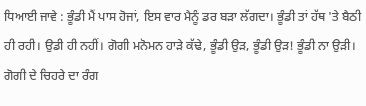ਧਿਆਈ ਜਾਵੇ : ਭੂੰਡੀ ਮੈਂ ਪਾਸ ਹੋਜਾਂ, ਇਸ ਵਾਰ ਮੈਨੂੰ ਡਰ ਬੜਾ ਲੱਗਦਾ। ਭੂੰਡੀ ਤਾਂ ਹੱਥ 'ਤੇ ਬੈਠੀ ਹੀ ਰਹੀ। ਉਡੀ ਹੀ ਨਹੀਂ। ਗੋਗੀ ਮਨੋਮਨ ਹਾੜੇ ਕੱਢੇ, ਭੂੰਡੀ ਉੜ, ਭੂੰਡੀ ਉੜ! ਭੂੰਡੀ ਨਾ ਉੜੀ। ਗੋਗੀ ਦੇ ਚਿਹਰੇ ਦਾ ਰੰਗ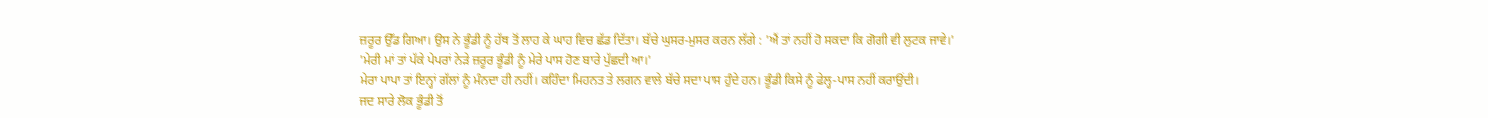ਜ਼ਰੂਰ ਉੱਡ ਗਿਆ। ਉਸ ਨੇ ਭੂੰਡੀ ਨੂੰ ਹੱਥ ਤੋਂ ਲਾਹ ਕੇ ਘਾਹ ਵਿਚ ਛੱਡ ਦਿੱਤਾ। ਬੱਚੇ ਘੁਸਰ-ਮੁਸਰ ਕਰਨ ਲੱਗੇ : 'ਐਂ ਤਾਂ ਨਹੀਂ ਹੋ ਸਕਦਾ ਕਿ ਗੋਗੀ ਵੀ ਲੁਟਕ ਜਾਵੇ।'
'ਮੇਰੀ ਮਾਂ ਤਾਂ ਪੱਕੇ ਪੇਪਰਾਂ ਨੇੜੇ ਜ਼ਰੂਰ ਭੂੰਡੀ ਨੂੰ ਮੇਰੇ ਪਾਸ ਹੋਣ ਬਾਰੇ ਪੁੱਛਦੀ ਆ।'
ਮੇਰਾ ਪਾਪਾ ਤਾਂ ਇਨ੍ਹਾਂ ਗੱਲਾਂ ਨੂੰ ਮੰਨਦਾ ਹੀ ਨਹੀਂ। ਕਹਿੰਦਾ ਮਿਹਨਤ ਤੇ ਲਗਨ ਵਾਲੇ ਬੱਚੇ ਸਦਾ ਪਾਸ ਹੁੰਦੇ ਹਨ। ਭੂੰਡੀ ਕਿਸੇ ਨੂੰ ਫੇਲ੍ਹ-ਪਾਸ ਨਹੀਂ ਕਰਾਉਂਦੀ।
ਜਦ ਸਾਰੇ ਲੋਕ ਭੂੰਡੀ ਤੋਂ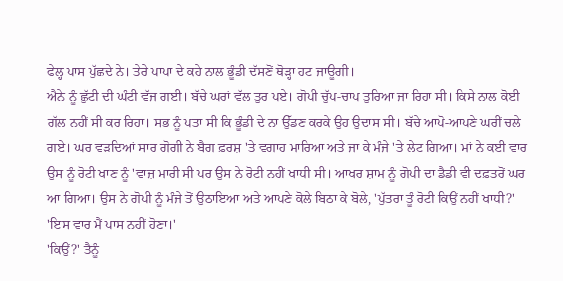ਫੇਲ੍ਹ ਪਾਸ ਪੁੱਛਦੇ ਨੇ। ਤੇਰੇ ਪਾਪਾ ਦੇ ਕਹੇ ਨਾਲ ਭੂੰਡੀ ਦੱਸਣੋਂ ਥੋੜ੍ਹਾ ਹਟ ਜਾਊਗੀ।
ਐਨੇ ਨੂੰ ਛੁੱਟੀ ਦੀ ਘੰਟੀ ਵੱਜ ਗਈ। ਬੱਚੇ ਘਰਾਂ ਵੱਲ ਤੁਰ ਪਏ। ਗੋਪੀ ਚੁੱਪ-ਚਾਪ ਤੁਰਿਆ ਜਾ ਰਿਹਾ ਸੀ। ਕਿਸੇ ਨਾਲ ਕੋਈ ਗੱਲ ਨਹੀਂ ਸੀ ਕਰ ਰਿਹਾ। ਸਭ ਨੂੰ ਪਤਾ ਸੀ ਕਿ ਭੂੰਡੀ ਦੇ ਨਾ ਉੱਡਣ ਕਰਕੇ ਉਹ ਉਦਾਸ ਸੀ। ਬੱਚੇ ਆਪੋ-ਆਪਣੇ ਘਰੀਂ ਚਲੇ ਗਏ। ਘਰ ਵੜਦਿਆਂ ਸਾਰ ਗੋਗੀ ਨੇ ਬੈਗ ਫ਼ਰਸ਼ 'ਤੇ ਵਗਾਹ ਮਾਰਿਆ ਅਤੇ ਜਾ ਕੇ ਮੰਜੇ 'ਤੇ ਲੇਟ ਗਿਆ। ਮਾਂ ਨੇ ਕਈ ਵਾਰ ਉਸ ਨੂੰ ਰੋਟੀ ਖਾਣ ਨੂੰ 'ਵਾਜ਼ ਮਾਰੀ ਸੀ ਪਰ ਉਸ ਨੇ ਰੋਟੀ ਨਹੀਂ ਖਾਧੀ ਸੀ। ਆਖਰ ਸ਼ਾਮ ਨੂੰ ਗੋਪੀ ਦਾ ਡੈਡੀ ਵੀ ਦਫ਼ਤਰੋਂ ਘਰ ਆ ਗਿਆ। ਉਸ ਨੇ ਗੋਪੀ ਨੂੰ ਮੰਜੇ ਤੋਂ ਉਠਾਇਆ ਅਤੇ ਆਪਣੇ ਕੋਲੇ ਬਿਠਾ ਕੇ ਬੋਲੇ, 'ਪੁੱਤਰਾ ਤੂੰ ਰੋਟੀ ਕਿਉਂ ਨਹੀਂ ਖਾਧੀ?'
'ਇਸ ਵਾਰ ਮੈਂ ਪਾਸ ਨਹੀਂ ਹੋਣਾ।'
'ਕਿਉਂ?' ਤੈਨੂੰ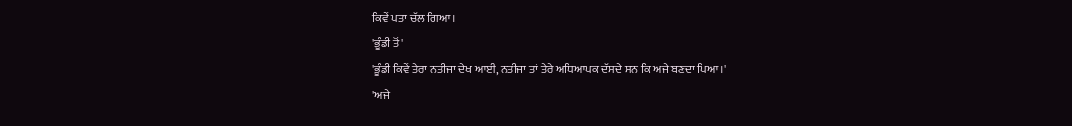ਕਿਵੇਂ ਪਤਾ ਚੱਲ ਗਿਆ।
'ਭੂੰਡੀ ਤੋਂ'
'ਭੂੰਡੀ ਕਿਵੇਂ ਤੇਰਾ ਨਤੀਜਾ ਦੇਖ ਆਈ, ਨਤੀਜਾ ਤਾਂ ਤੇਰੇ ਅਧਿਆਪਕ ਦੱਸਦੇ ਸਨ ਕਿ ਅਜੇ ਬਣਦਾ ਪਿਆ।'
'ਅਜੇ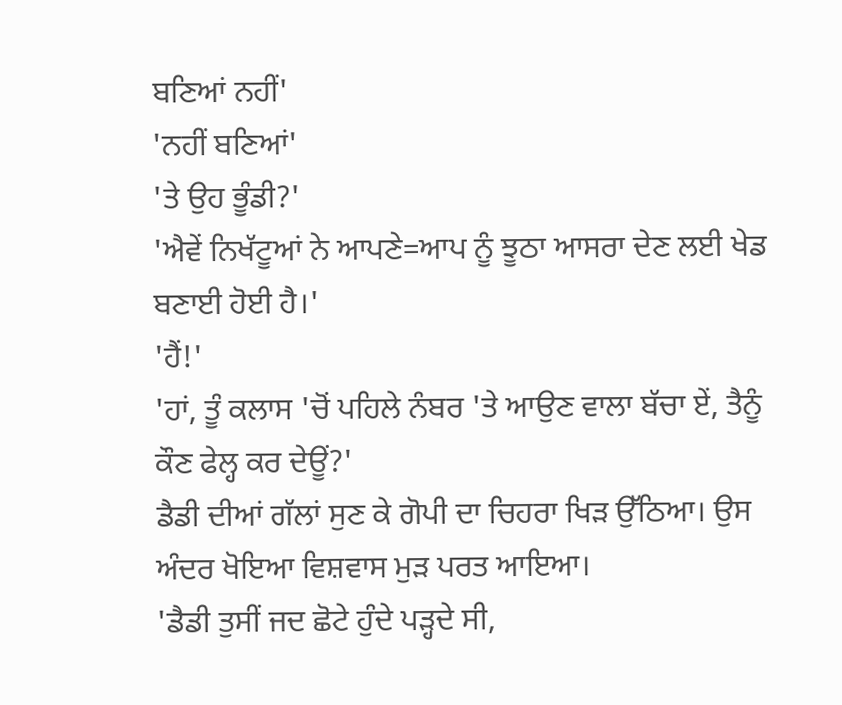ਬਣਿਆਂ ਨਹੀਂ'
'ਨਹੀਂ ਬਣਿਆਂ'
'ਤੇ ਉਹ ਭੂੰਡੀ?'
'ਐਵੇਂ ਨਿਖੱਟੂਆਂ ਨੇ ਆਪਣੇ=ਆਪ ਨੂੰ ਝੂਠਾ ਆਸਰਾ ਦੇਣ ਲਈ ਖੇਡ ਬਣਾਈ ਹੋਈ ਹੈ।'
'ਹੈਂ!'
'ਹਾਂ, ਤੂੰ ਕਲਾਸ 'ਚੋਂ ਪਹਿਲੇ ਨੰਬਰ 'ਤੇ ਆਉਣ ਵਾਲਾ ਬੱਚਾ ਏਂ, ਤੈਨੂੰ ਕੌਣ ਫੇਲ੍ਹ ਕਰ ਦੇਊਂ?'
ਡੈਡੀ ਦੀਆਂ ਗੱਲਾਂ ਸੁਣ ਕੇ ਗੋਪੀ ਦਾ ਚਿਹਰਾ ਖਿੜ ਉੱਠਿਆ। ਉਸ ਅੰਦਰ ਖੋਇਆ ਵਿਸ਼ਵਾਸ ਮੁੜ ਪਰਤ ਆਇਆ।
'ਡੈਡੀ ਤੁਸੀਂ ਜਦ ਛੋਟੇ ਹੁੰਦੇ ਪੜ੍ਹਦੇ ਸੀ,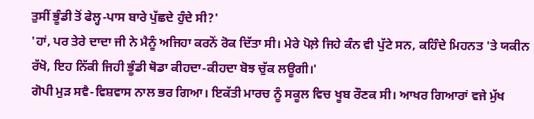ਤੁਸੀਂ ਭੂੰਡੀ ਤੋਂ ਫੇਲ੍ਹ-ਪਾਸ ਬਾਰੇ ਪੁੱਛਦੇ ਹੁੰਦੇ ਸੀ?'
'ਹਾਂ, ਪਰ ਤੇਰੇ ਦਾਦਾ ਜੀ ਨੇ ਮੈਨੂੰ ਅਜਿਹਾ ਕਰਨੋਂ ਰੋਕ ਦਿੱਤਾ ਸੀ। ਮੇਰੇ ਪੋਲ਼ੇ ਜਿਹੇ ਕੰਨ ਵੀ ਪੁੱਟੇ ਸਨ, ਕਹਿੰਦੇ ਮਿਹਨਤ 'ਤੇ ਯਕੀਨ ਰੱਖੋ, ਇਹ ਨਿੱਕੀ ਜਿਹੀ ਭੂੰਡੀ ਥੋਡਾ ਕੀਹਦਾ-ਕੀਹਦਾ ਬੋਝ ਚੁੱਕ ਲਊਗੀ।'
ਗੋਪੀ ਮੁੜ ਸਵੈ-ਵਿਸ਼ਵਾਸ ਨਾਲ ਭਰ ਗਿਆ। ਇਕੱਤੀ ਮਾਰਚ ਨੂੰ ਸਕੂਲ ਵਿਚ ਖੂਬ ਰੌਣਕ ਸੀ। ਆਖਰ ਗਿਆਰਾਂ ਵਜੇ ਮੁੱਖ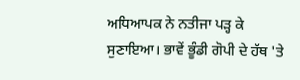ਅਧਿਆਪਕ ਨੇ ਨਤੀਜਾ ਪੜ੍ਹ ਕੇ ਸੁਣਾਇਆ। ਭਾਵੇਂ ਭੂੰਡੀ ਗੋਪੀ ਦੇ ਹੱਥ 'ਤੇ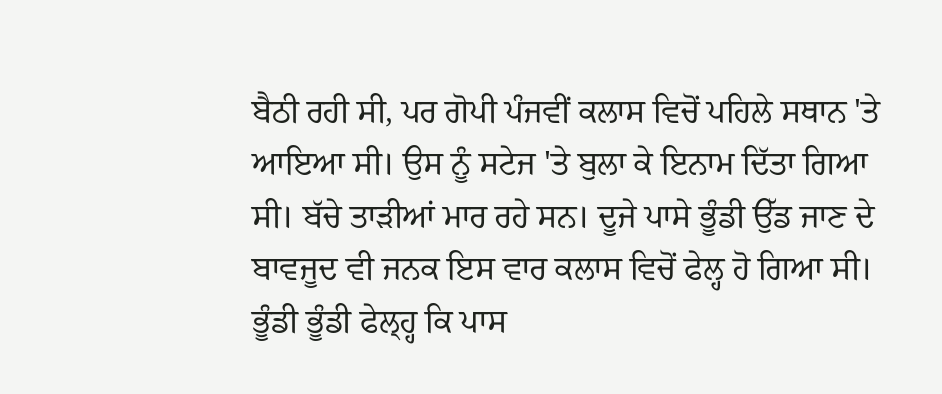ਬੈਠੀ ਰਹੀ ਸੀ, ਪਰ ਗੋਪੀ ਪੰਜਵੀਂ ਕਲਾਸ ਵਿਚੋਂ ਪਹਿਲੇ ਸਥਾਨ 'ਤੇ ਆਇਆ ਸੀ। ਉਸ ਨੂੰ ਸਟੇਜ 'ਤੇ ਬੁਲਾ ਕੇ ਇਨਾਮ ਦਿੱਤਾ ਗਿਆ ਸੀ। ਬੱਚੇ ਤਾੜੀਆਂ ਮਾਰ ਰਹੇ ਸਨ। ਦੂਜੇ ਪਾਸੇ ਭੂੰਡੀ ਉੱਡ ਜਾਣ ਦੇ ਬਾਵਜੂਦ ਵੀ ਜਨਕ ਇਸ ਵਾਰ ਕਲਾਸ ਵਿਚੋਂ ਫੇਲ੍ਹ ਹੋ ਗਿਆ ਸੀ।
ਭੂੰਡੀ ਭੂੰਡੀ ਫੇਲ੍ਹ੍ਹ ਕਿ ਪਾਸ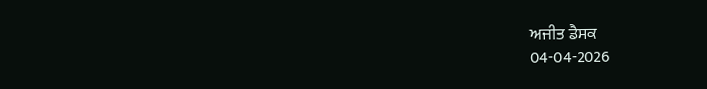ਅਜੀਤ ਡੈਸਕ
04-04-2026